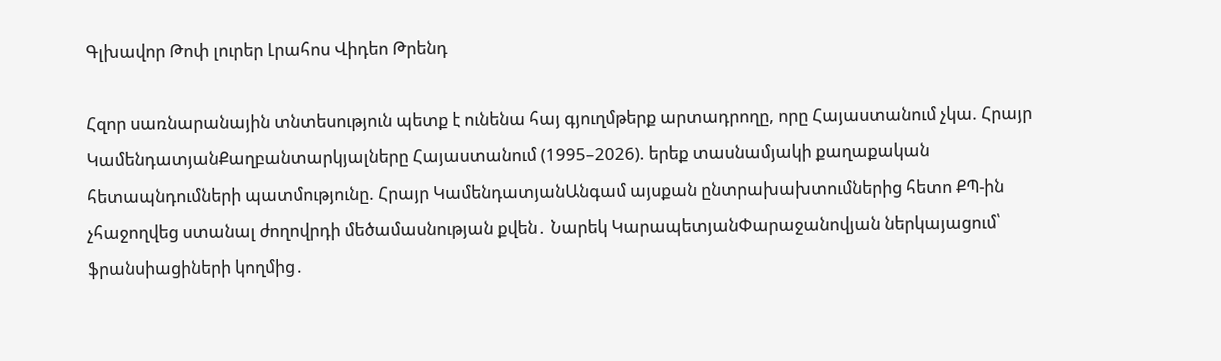Գլխավոր Թոփ լուրեր Լրահոս Վիդեո Թրենդ

Հզոր սառնարանային տնտեսություն պետք է ունենա հայ գյուղմթերք արտադրողը, որը Հայաստանում չկա. Հրայր ԿամենդատյանՔաղբանտարկյալները Հայաստանում (1995–2026). երեք տասնամյակի քաղաքական հետապնդումների պատմությունը. Հրայր ԿամենդատյանԱնգամ այսքան ընտրախախտումներից հետո ՔՊ-ին չհաջողվեց ստանալ ժողովրդի մեծամասնության քվեն․ Նարեկ ԿարապետյանՓարաջանովյան ներկայացում՝ ֆրանսիացիների կողմից․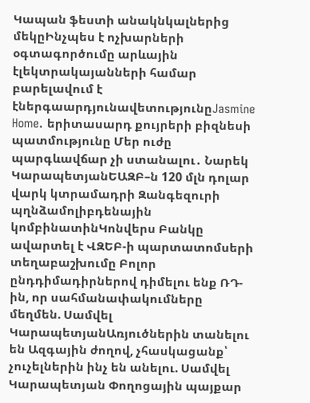Կապան ֆեստի անակնկալներից մեկըԻնչպես է ոչխարների օգտագործումը արևային էլեկտրակայանների համար բարելավում է էներգաարդյունավետությունըJasmine Home. երիտասարդ քույրերի բիզնեսի պատմությունը Մեր ուժը պարգևավճար չի ստանալու․ Նարեկ ԿարապետյանԵԱԶԲ–ն 120 մլն դոլար վարկ կտրամադրի Զանգեզուրի պղնձամոլիբդենային կոմբինատինԿոնվերս Բանկը ավարտել է ՎԶԵԲ-ի պարտատոմսերի տեղաբաշխումը Բոլոր ընդդիմադիրներով դիմելու ենք ՌԴ-ին, որ սահմանափակումները մեղմեն. Սամվել ԿարապետյանԱռյուծներին տանելու են Ազգային ժողով, չհասկացանք՝ չուչելներին ինչ են անելու. Սամվել Կարապետյան Փողոցային պայքար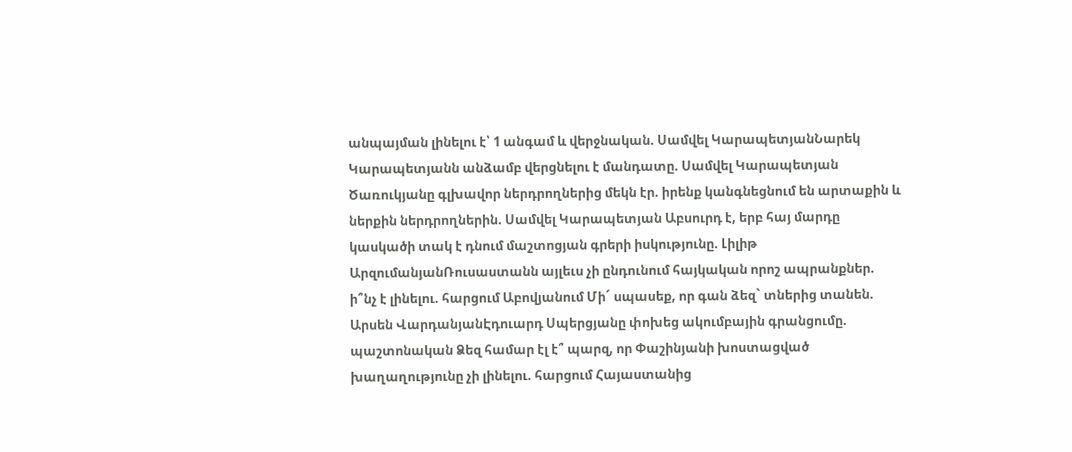անպայման լինելու է՝ 1 անգամ և վերջնական. Սամվել ԿարապետյանՆարեկ Կարապետյանն անձամբ վերցնելու է մանդատը. Սամվել Կարապետյան Ծառուկյանը գլխավոր ներդրողներից մեկն էր. իրենք կանգնեցնում են արտաքին և ներքին ներդրողներին. Սամվել Կարապետյան Աբսուրդ է, երբ հայ մարդը կասկածի տակ է դնում մաշտոցյան գրերի իսկությունը. Լիլիթ ԱրզումանյանՌուսաստանն այլեւս չի ընդունում հայկական որոշ ապրանքներ. ի՞նչ է լինելու. հարցում Աբովյանում Մի´ սպասեք, որ գան ձեզ` տներից տանեն. Արսեն ՎարդանյանԷդուարդ Սպերցյանը փոխեց ակումբային գրանցումը. պաշտոնական Ձեզ համար էլ է՞ պարզ, որ Փաշինյանի խոստացված խաղաղությունը չի լինելու. հարցում Հայաստանից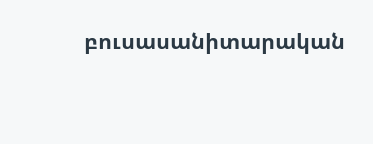բուսասանիտարական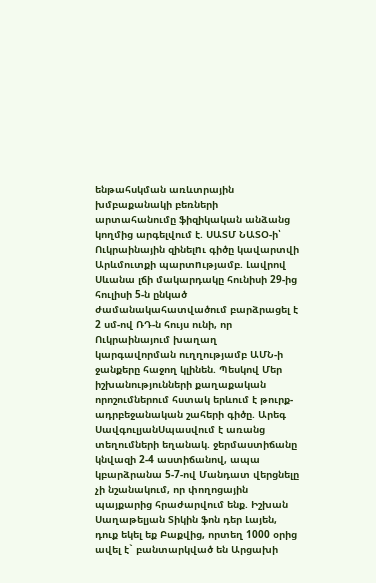ենթահսկման առևտրային խմբաքանակի բեռների արտահանումը ֆիզիկական անձանց կողմից արգելվում է. ՍԱՏՄ ՆԱՏՕ-ի՝ Ուկրաինային զինելnւ գիծը կավարտվի Արևմուտքի պարտnւթյամբ. Լավրով Սևանա լճի մակարդակը հունիսի 29-ից հուլիսի 5-ն ընկած ժամանակահատվածում բարձրացել է 2 սմ-ով ՌԴ-ն հույս ունի, որ Ուկրաինայում խաղաղ կարգավորման ուղղությամբ ԱՄՆ-ի ջանքերը հաջող կլինեն. Պեսկով Մեր իշխանությունների քաղաքական որոշումներում հստակ երևում է թուրք-ադրբեջանական շահերի գիծը. Արեգ ՍավգուլյանՍպասվում է առանց տեղումների եղանակ. ջերմաստիճանը կնվազի 2-4 աստիճանով, ապա կբարձրանա 5-7-ով Մանդատ վերցնելը չի նշանակում, որ փողոցային պայքարից հրաժարվում ենք. Իշխան Սաղաթելյան Տիկին ֆոն դեր Լայեն, դուք եկել եք Բաքվից, որտեղ 1000 օրից ավել է` բանտարկված են Արցախի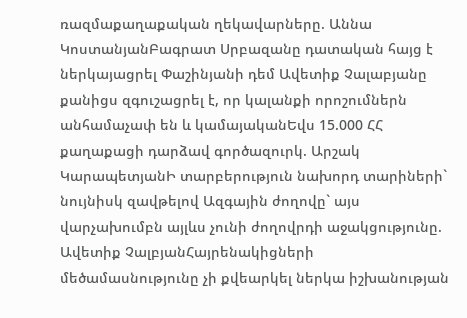ռազմաքաղաքական ղեկավարները. Աննա ԿոստանյանԲագրատ Սրբազանը դատական հայց է ներկայացրել Փաշինյանի դեմ Ավետիք Չալաբյանը քանիցս զգուշացրել է, որ կալանքի որոշումներն անհամաչափ են և կամայականԵվս 15.000 ՀՀ քաղաքացի դարձավ գործազուրկ. Արշակ ԿարապետյանԻ տարբերություն նախորդ տարիների` նույնիսկ զավթելով Ազգային ժողովը` այս վարչախումբն այլևս չունի ժողովրդի աջակցությունը. Ավետիք ՉալբյանՀայրենակիցների մեծամասնությունը չի քվեարկել ներկա իշխանության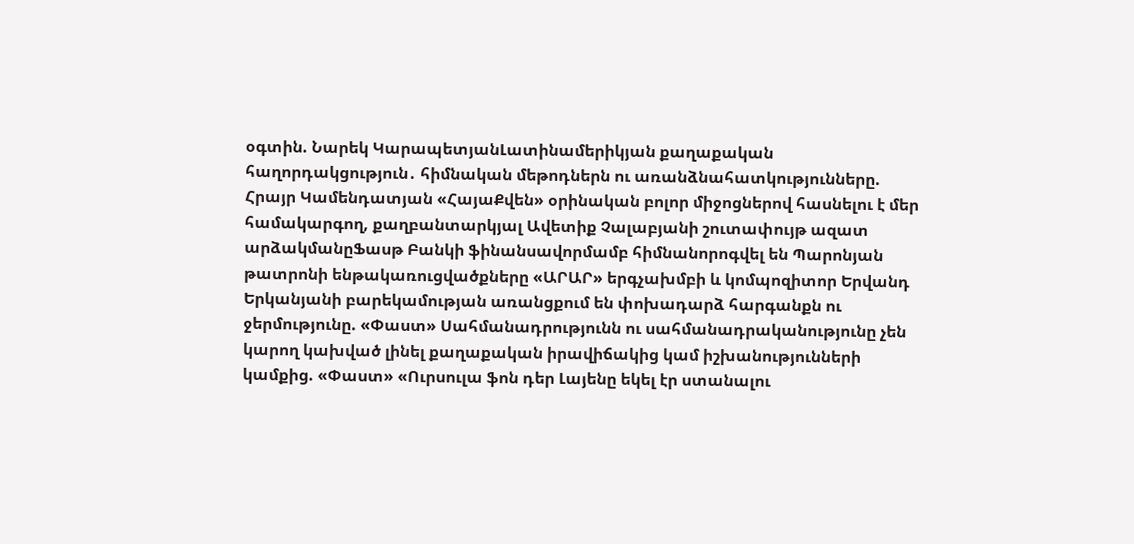օգտին. Նարեկ ԿարապետյանԼատինամերիկյան քաղաքական հաղորդակցություն․ հիմնական մեթոդներն ու առանձնահատկությունները. Հրայր Կամենդատյան «ՀայաՔվեն» օրինական բոլոր միջոցներով հասնելու է մեր համակարգող, քաղբանտարկյալ Ավետիք Չալաբյանի շուտափույթ ազատ արձակմանըՖասթ Բանկի ֆինանսավորմամբ հիմնանորոգվել են Պարոնյան թատրոնի ենթակառուցվածքները «ԱՐԱՐ» երգչախմբի և կոմպոզիտոր Երվանդ Երկանյանի բարեկամության առանցքում են փոխադարձ հարգանքն ու ջերմությունը. «Փաստ» Սահմանադրությունն ու սահմանադրականությունը չեն կարող կախված լինել քաղաքական իրավիճակից կամ իշխանությունների կամքից. «Փաստ» «Ուրսուլա ֆոն դեր Լայենը եկել էր ստանալու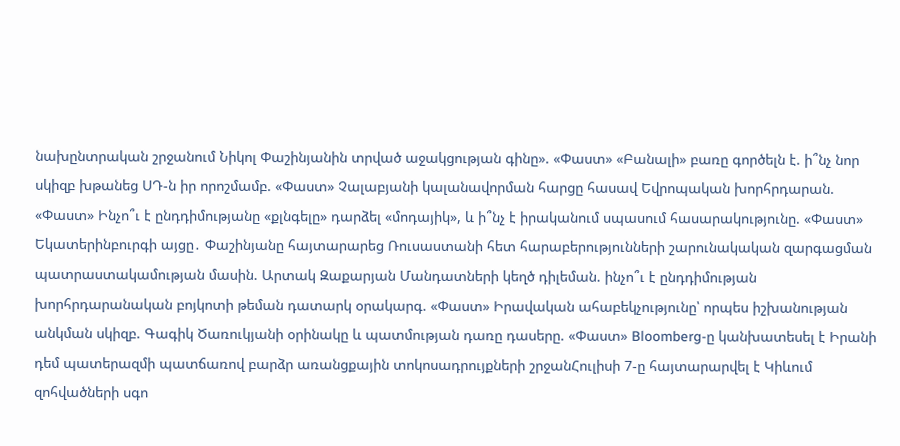նախընտրական շրջանում Նիկոլ Փաշինյանին տրված աջակցության գինը». «Փաստ» «Բանալի» բառը գործելն է. ի՞նչ նոր սկիզբ խթանեց ՍԴ-ն իր որոշմամբ. «Փաստ» Չալաբյանի կալանավորման հարցը հասավ Եվրոպական խորհրդարան. «Փաստ» Ինչո՞ւ է ընդդիմությանը «քլնգելը» դարձել «մոդայիկ», և ի՞նչ է իրականում սպասում հասարակությունը. «Փաստ» Եկատերինբուրգի այցը․ Փաշինյանը հայտարարեց Ռուսաստանի հետ հարաբերությունների շարունակական զարգացման պատրաստակամության մասին. Արտակ Զաքարյան Մանդատների կեղծ դիլեման. ինչո՞ւ է ընդդիմության խորհրդարանական բոյկոտի թեման դատարկ օրակարգ. «Փաստ» Իրավական ահաբեկչությունը՝ որպես իշխանության անկման սկիզբ. Գագիկ Ծառուկյանի օրինակը և պատմության դառը դասերը. «Փաստ» Bloomberg-ը կանխատեսել է Իրանի դեմ պատերազմի պատճառով բարձր առանցքային տոկոսադրույքների շրջանՀուլիսի 7-ը հայտարարվել է Կիևում զոհվածների սգո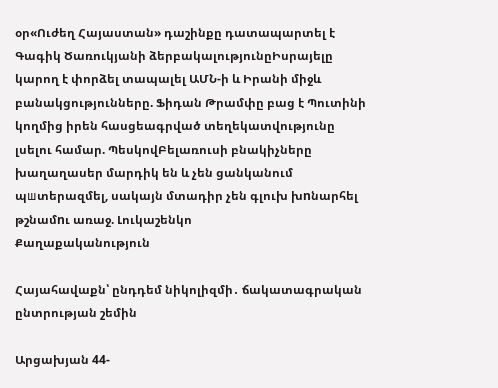օր«Ուժեղ Հայաստան» դաշինքը դատապարտել է Գագիկ Ծառուկյանի ձերբակալությունըԻսրայելը կարող է փորձել տապալել ԱՄՆ-ի և Իրանի միջև բանակցությունները. Ֆիդան Թրամփը բաց է Պուտինի կողմից իրեն հասցեագրված տեղեկատվությունը լսելու համար. ՊեսկովԲելառուսի բնակիչները խաղաղասեր մարդիկ են և չեն ցանկանում պшտերազմել, սակայն մտադիր չեն գլուխ խnնարհել թշնամnւ առաջ. Լուկաշենկո
Քաղաքականություն

Հայահավաքն՝ ընդդեմ նիկոլիզմի․ ճակատագրական ընտրության շեմին

Արցախյան 44-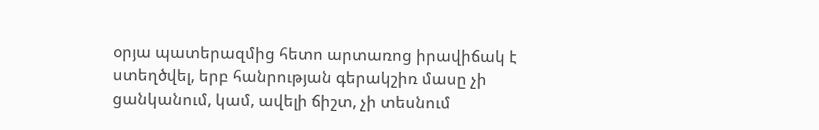օրյա պատերազմից հետո արտառոց իրավիճակ է ստեղծվել, երբ հանրության գերակշիռ մասը չի ցանկանում, կամ, ավելի ճիշտ, չի տեսնում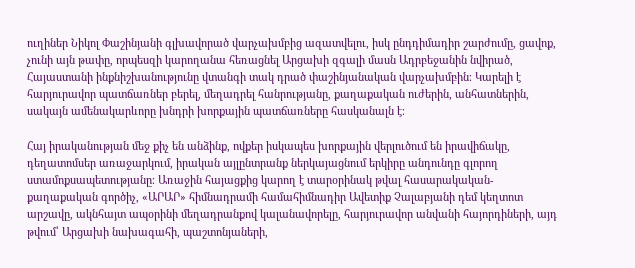ուղիներ Նիկոլ Փաշինյանի գլխավորած վարչախմբից ազատվելու, իսկ ընդդիմադիր շարժումը, ցավոք, չունի այն թափը, որպեսզի կարողանա հեռացնել Արցախի զգալի մասն Ադրբեջանին նվիրած, Հայաստանի ինքնիշխանությունը վտանգի տակ դրած փաշինյանական վարչախմբին։ Կարելի է հարյուրավոր պատճառներ բերել, մեղադրել հանրությանը, քաղաքական ուժերին, անհատներին, սակայն ամենակարևորը խնդրի խորքային պատճառները հասկանալն է։

Հայ իրականության մեջ քիչ են անձինք, ովքեր իսկապես խորքային վերլուծում են իրավիճակը, դեղատոմսեր առաջարկում, իրական այլընտրանք ներկայացնում երկիրը անդունդը գլորող ստամոքսապետությանը։ Առաջին հայացքից կարող է տարօրինակ թվալ հասարակական-քաղաքական գործիչ, «ԱՐԱՐ» հիմնադրամի համահիմնադիր Ավետիք Չալաբյանի դեմ կեղտոտ արշավը, ակնհայտ ապօրինի մեղադրանքով կալանավորելը, հարյուրավոր անվանի հայորդիների, այդ թվում՝ Արցախի նախագահի, պաշտոնյաների,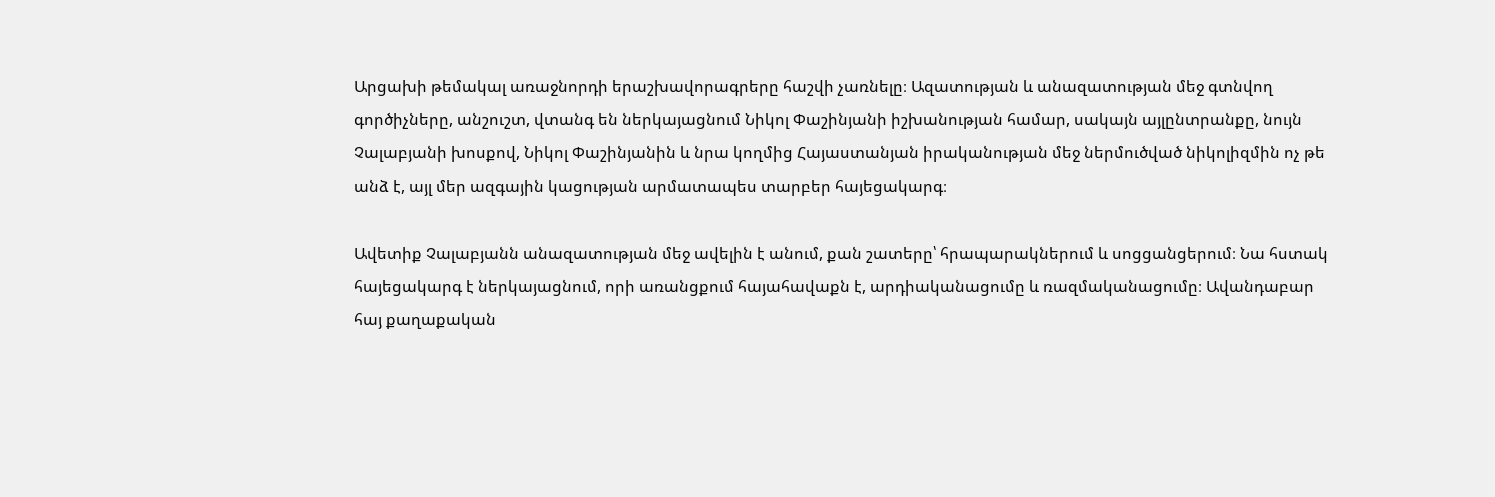Արցախի թեմակալ առաջնորդի երաշխավորագրերը հաշվի չառնելը։ Ազատության և անազատության մեջ գտնվող գործիչները, անշուշտ, վտանգ են ներկայացնում Նիկոլ Փաշինյանի իշխանության համար, սակայն այլընտրանքը, նույն Չալաբյանի խոսքով, Նիկոլ Փաշինյանին և նրա կողմից Հայաստանյան իրականության մեջ ներմուծված նիկոլիզմին ոչ թե անձ է, այլ մեր ազգային կացության արմատապես տարբեր հայեցակարգ։

Ավետիք Չալաբյանն անազատության մեջ ավելին է անում, քան շատերը՝ հրապարակներում և սոցցանցերում։ Նա հստակ հայեցակարգ է ներկայացնում, որի առանցքում հայահավաքն է, արդիականացումը և ռազմականացումը։ Ավանդաբար հայ քաղաքական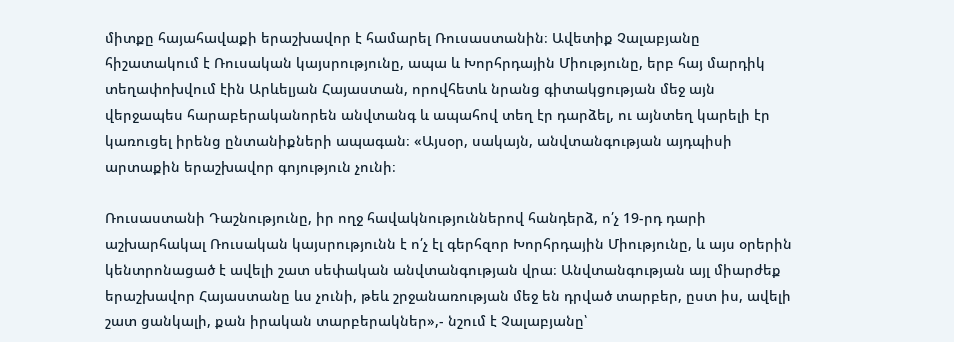միտքը հայահավաքի երաշխավոր է համարել Ռուսաստանին։ Ավետիք Չալաբյանը հիշատակում է Ռուսական կայսրությունը, ապա և Խորհրդային Միությունը, երբ հայ մարդիկ տեղափոխվում էին Արևելյան Հայաստան, որովհետև նրանց գիտակցության մեջ այն վերջապես հարաբերականորեն անվտանգ և ապահով տեղ էր դարձել, ու այնտեղ կարելի էր կառուցել իրենց ընտանիքների ապագան։ «Այսօր, սակայն, անվտանգության այդպիսի արտաքին երաշխավոր գոյություն չունի։

Ռուսաստանի Դաշնությունը, իր ողջ հավակնություններով հանդերձ, ո՛չ 19-րդ դարի աշխարհակալ Ռուսական կայսրությունն է ո՛չ էլ գերհզոր Խորհրդային Միությունը, և այս օրերին կենտրոնացած է ավելի շատ սեփական անվտանգության վրա։ Անվտանգության այլ միարժեք երաշխավոր Հայաստանը ևս չունի, թեև շրջանառության մեջ են դրված տարբեր, ըստ իս, ավելի շատ ցանկալի, քան իրական տարբերակներ»,- նշում է Չալաբյանը՝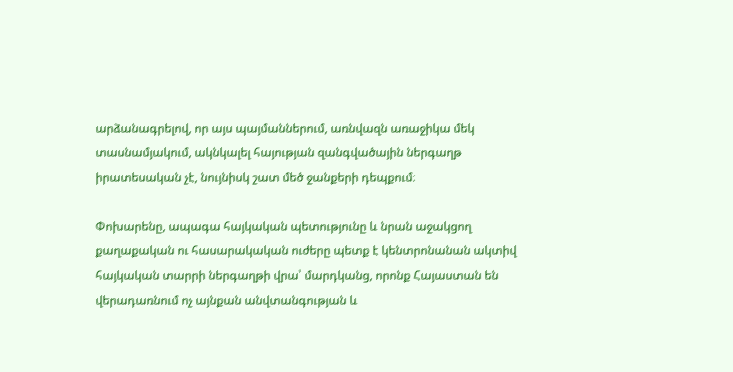արձանագրելով, որ այս պայմաններում, առնվազն առաջիկա մեկ տասնամյակում, ակնկալել հայության զանգվածային ներգաղթ իրատեսական չէ, նույնիսկ շատ մեծ ջանքերի դեպքում։

Փոխարենը, ապագա հայկական պետությունը և նրան աջակցող քաղաքական ու հասարակական ուժերը պետք է կենտրոնանան ակտիվ հայկական տարրի ներգաղթի վրա՝ մարդկանց, որոնք Հայաստան են վերադառնում ոչ այնքան անվտանգության և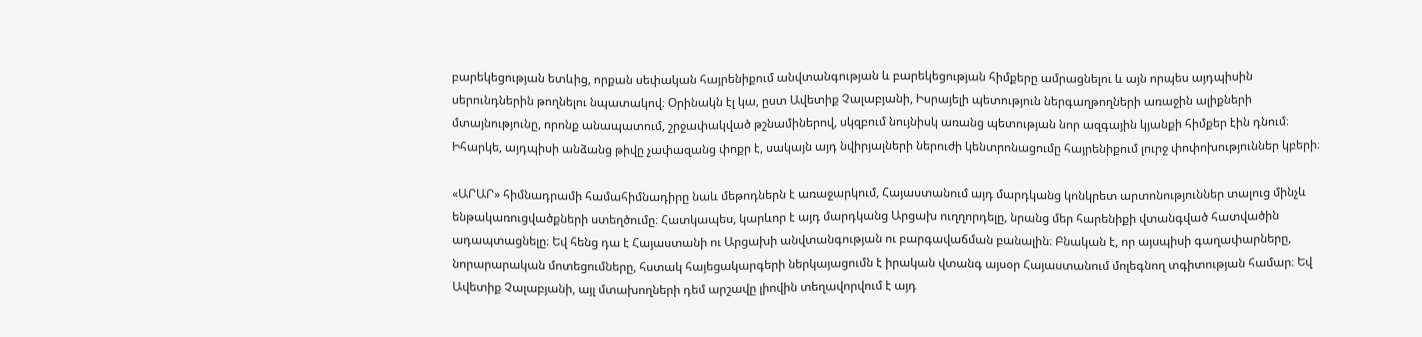բարեկեցության ետևից, որքան սեփական հայրենիքում անվտանգության և բարեկեցության հիմքերը ամրացնելու և այն որպես այդպիսին սերունդներին թողնելու նպատակով։ Օրինակն էլ կա, ըստ Ավետիք Չալաբյանի, Իսրայելի պետություն ներգաղթողների առաջին ալիքների մտայնությունը, որոնք անապատում, շրջափակված թշնամիներով, սկզբում նույնիսկ առանց պետության նոր ազգային կյանքի հիմքեր էին դնում։ Իհարկե, այդպիսի անձանց թիվը չափազանց փոքր է, սակայն այդ նվիրյալների ներուժի կենտրոնացումը հայրենիքում լուրջ փոփոխություններ կբերի։

«ԱՐԱՐ» հիմնադրամի համահիմնադիրը նաև մեթոդներն է առաջարկում, Հայաստանում այդ մարդկանց կոնկրետ արտոնություններ տալուց մինչև ենթակառուցվածքների ստեղծումը։ Հատկապես, կարևոր է այդ մարդկանց Արցախ ուղղորդելը, նրանց մեր հարենիքի վտանգված հատվածին ադապտացնելը։ Եվ հենց դա է Հայաստանի ու Արցախի անվտանգության ու բարգավաճման բանալին։ Բնական է, որ այսպիսի գաղափարները, նորարարական մոտեցումները, հստակ հայեցակարգերի ներկայացումն է իրական վտանգ այսօր Հայաստանում մոլեգնող տգիտության համար։ Եվ Ավետիք Չալաբյանի, այլ մտախողների դեմ արշավը լիովին տեղավորվում է այդ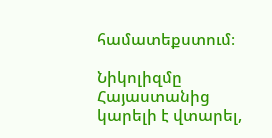համատեքստում։

Նիկոլիզմը Հայաստանից կարելի է վտարել,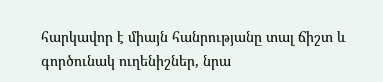հարկավոր է միայն հանրությանը տալ ճիշտ և գործունակ ուղենիշներ, նրա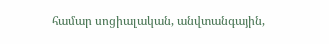համար սոցիալական, անվտանգային,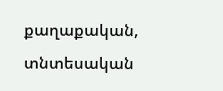քաղաքական, տնտեսական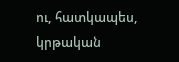ու, հատկապես, կրթական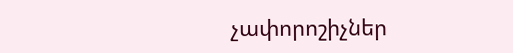չափորոշիչներ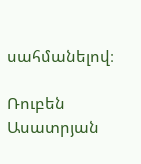սահմանելով։

Ռուբեն Ասատրյան